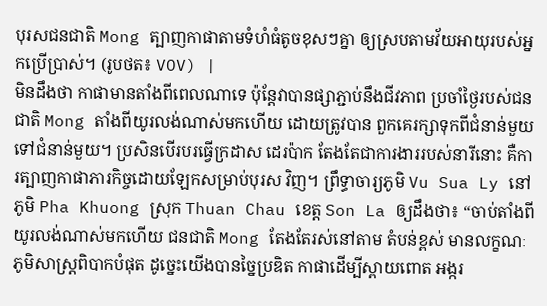បុរសជនជាតិ Mong ត្បាញកាផាតាមទំហំធំតូចខុសៗគ្នា ឲ្យស្របតាមវ័យអាយុរបស់អ្នកប្រើប្រាស់។ (រូបថត៖ VOV) |
មិនដឹងថា កាផាមានតាំងពីពេលណាទេ ប៉ុន្តែវាបានផ្សាភ្ជាប់នឹងជីវភាព ប្រចាំថ្ងៃរបស់ជនជាតិ Mong តាំងពីយូរលង់ណាស់មកហើយ ដោយត្រូវបាន ពួកគេរក្សាទុកពីជំនាន់មួយទៅជំនាន់មួយ។ ប្រសិនបើរបរធ្វើក្រដាស ដេរប៉ាក តែងតែជាការងាររបស់នារីនោះ គឺការត្បាញកាផាភារកិច្ចដោយឡែកសម្រាប់បុរស វិញ។ ព្រឹទ្ធាចារ្យភូមិ Vu Sua Ly នៅភូមិ Pha Khuong ស្រុក Thuan Chau ខេត្ត Son La ឲ្យដឹងថា៖ “ចាប់តាំងពីយូរលង់ណាស់មកហើយ ជនជាតិ Mong តែងតែរស់នៅតាម តំបន់ខ្ពស់ មានលក្ខណៈភូមិសាស្ត្រពិបាកបំផុត ដូច្នេះយើងបានច្នៃប្រឌិត កាផាដើម្បីស្ពាយពោត អង្ករ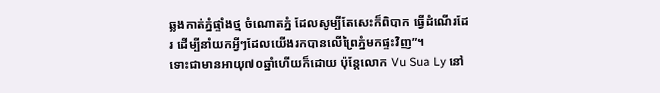ឆ្លងកាត់ភ្នំផ្ទាំងថ្ម ចំណោតភ្នំ ដែលសូម្បីតែសេះក៏ពិបាក ធ្វើដំណើរដែរ ដើម្បីនាំយកអ្វីៗដែលយើងរកបានលើព្រៃភ្នំមកផ្ទះវិញ”។
ទោះជាមានអាយុ៧០ឆ្នាំហើយក៏ដោយ ប៉ុន្តែលោក Vu Sua Ly នៅ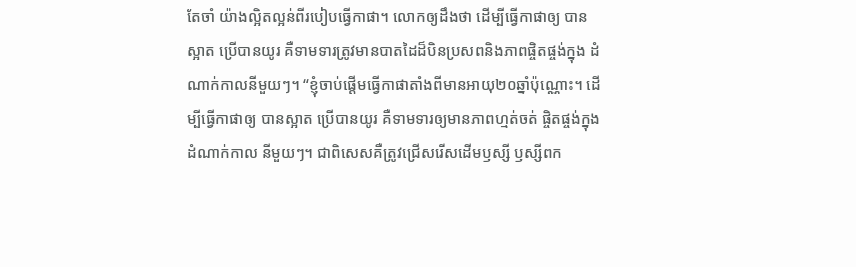តែចាំ យ៉ាងល្អិតល្អន់ពីរបៀបធ្វើកាផា។ លោកឲ្យដឹងថា ដើម្បីធ្វើកាផាឲ្យ បានស្អាត ប្រើបានយូរ គឺទាមទារត្រូវមានបាតដៃដ៏បិនប្រសពនិងភាពផ្ចិតផ្ចង់ក្នុង ដំណាក់កាលនីមួយៗ។ “ខ្ញុំចាប់ផ្ដើមធ្វើកាផាតាំងពីមានអាយុ២០ឆ្នាំប៉ុណ្ណោះ។ ដើម្បីធ្វើកាផាឲ្យ បានស្អាត ប្រើបានយូរ គឺទាមទារឲ្យមានភាពហ្មត់ចត់ ផ្ចិតផ្ចង់ក្នុងដំណាក់កាល នីមួយៗ។ ជាពិសេសគឺត្រូវជ្រើសរើសដើមឫស្សី ឫស្សីពក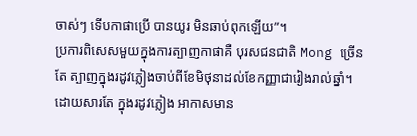ចាស់ៗ ទើបកាផាប្រើ បានយូរ មិនឆាប់ពុកឡើយ”។
ប្រការពិសេសមួយក្នុងការត្បាញកាផាគឺ បុរសជនជាតិ Mong ច្រើនតែ ត្បាញក្នុងរដូវភ្លៀងចាប់ពីខែមិថុនាដល់ខែកញ្ញាជារៀងរាល់ឆ្នាំ។ ដោយសារតែ ក្នុងរដូវភ្លៀង អាកាសមាន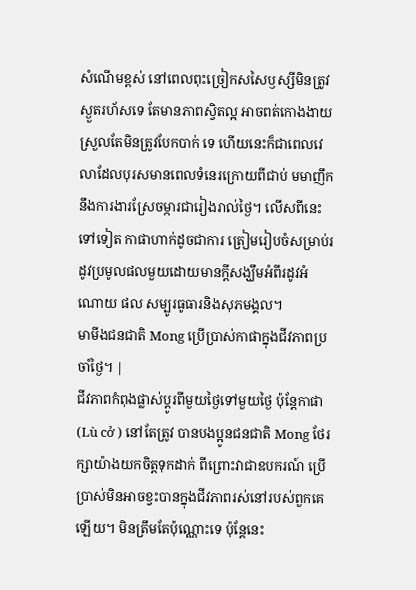សំណើមខ្ពស់ នៅពេលពុះច្រៀកសសៃឫស្សីមិនត្រូវ ស្ងួតរហ័សទេ តែមានភាពស្វិតល្អ អាចពត់កោងងាយស្រួលតែមិនត្រូវបែកបាក់ ទេ ហើយនេះក៏ជាពេលវេលាដែលបុរសមានពេលទំនេរក្រោយពីជាប់ មមាញឹកនឹងការងារស្រែចម្ការជារៀងរាល់ថ្ងៃ។ លើសពីនេះទៅទៀត កាផាហាក់ដូចជាការ ត្រៀមរៀបចំសម្រាប់រដូវប្រមូលផលមួយដោយមានក្ដីសង្ឃឹមអំពីរដូវអំណោយ ផល សម្បូរធូធារនិងសុភមង្គល។
មាមីងជនជាតិ Mong ប្រើប្រាស់កាផាក្នុងជីវភាពប្រចាំថ្ងៃ។ |
ជីវភាពកំពុងផ្លាស់ប្ដូរពីមួយថ្ងៃទៅមួយថ្ងៃ ប៉ុន្តែកាផា (Lù cở ) នៅតែត្រូវ បានបងប្អូនជនជាតិ Mong ថែរក្សាយ៉ាងយកចិត្តទុកដាក់ ពីព្រោះវាជាឧបករណ៍ ប្រើប្រាស់មិនអាចខ្វះបានក្នុងជីវភាពរស់នៅរបស់ពួកគេឡើយ។ មិនត្រឹមតែប៉ុណ្ណោះទេ ប៉ុន្តែនេះ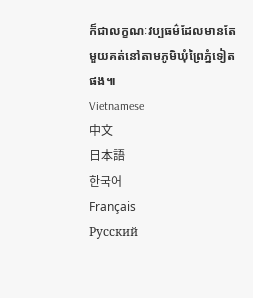ក៏ជាលក្ខណៈវប្បធម៌ដែលមានតែមួយគត់នៅតាមភូមិឃុំព្រៃភ្នំទៀត ផង៕
Vietnamese
中文
日本語
한국어
Français
Русский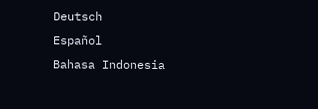Deutsch
Español
Bahasa Indonesia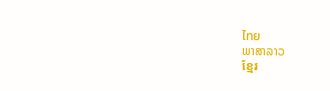ไทย
ພາສາລາວ
ខ្មែរ